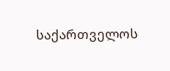საქართველოს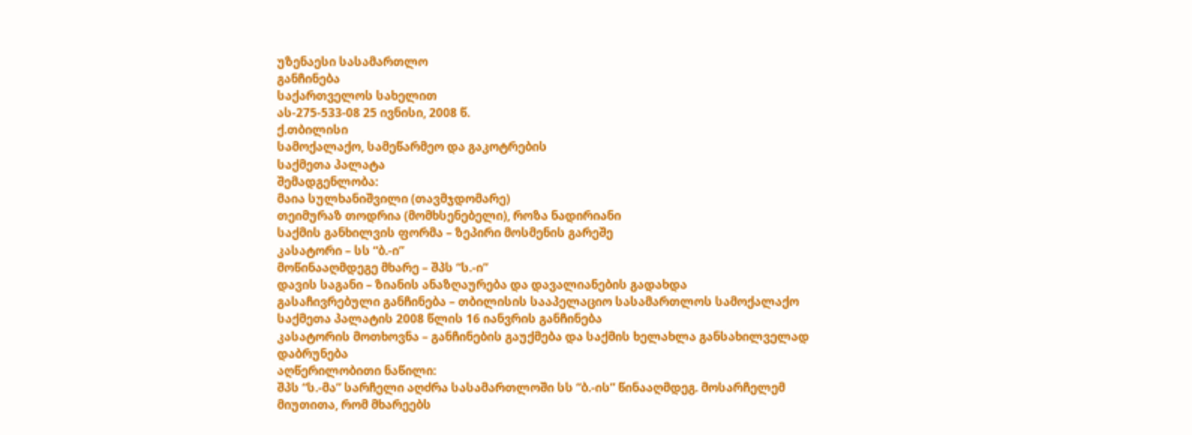უზენაესი სასამართლო
განჩინება
საქართველოს სახელით
ას-275-533-08 25 ივნისი, 2008 წ.
ქ.თბილისი
სამოქალაქო, სამეწარმეო და გაკოტრების
საქმეთა პალატა
შემადგენლობა:
მაია სულხანიშვილი (თავმჯდომარე)
თეიმურაზ თოდრია (მომხსენებელი), როზა ნადირიანი
საქმის განხილვის ფორმა – ზეპირი მოსმენის გარეშე
კასატორი – სს “ბ.-ი”
მოწინააღმდეგე მხარე – შპს “ს.-ი”
დავის საგანი – ზიანის ანაზღაურება და დავალიანების გადახდა
გასაჩივრებული განჩინება – თბილისის სააპელაციო სასამართლოს სამოქალაქო საქმეთა პალატის 2008 წლის 16 იანვრის განჩინება
კასატორის მოთხოვნა – განჩინების გაუქმება და საქმის ხელახლა განსახილველად დაბრუნება
აღწერილობითი ნაწილი:
შპს “ს.-მა” სარჩელი აღძრა სასამართლოში სს “ბ.-ის” წინააღმდეგ. მოსარჩელემ მიუთითა, რომ მხარეებს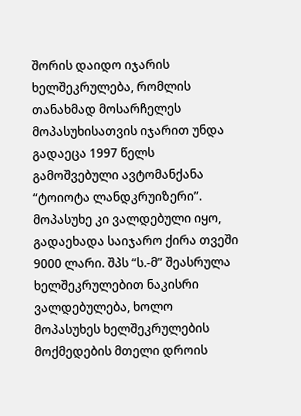შორის დაიდო იჯარის ხელშეკრულება, რომლის თანახმად მოსარჩელეს მოპასუხისათვის იჯარით უნდა გადაეცა 1997 წელს გამოშვებული ავტომანქანა “ტოიოტა ლანდკრუიზერი”. მოპასუხე კი ვალდებული იყო, გადაეხადა საიჯარო ქირა თვეში 9000 ლარი. შპს “ს.-მ” შეასრულა ხელშეკრულებით ნაკისრი ვალდებულება, ხოლო მოპასუხეს ხელშეკრულების მოქმედების მთელი დროის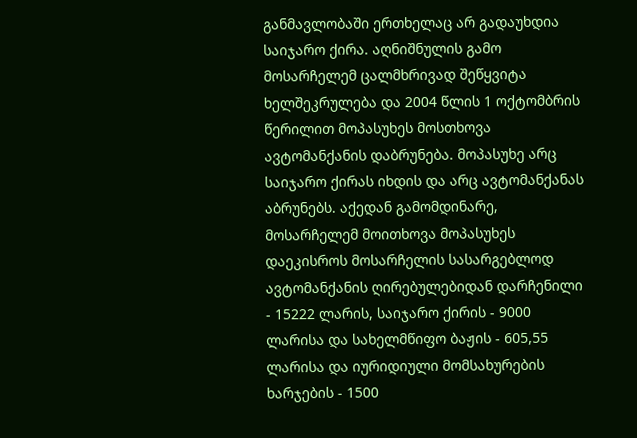განმავლობაში ერთხელაც არ გადაუხდია საიჯარო ქირა. აღნიშნულის გამო მოსარჩელემ ცალმხრივად შეწყვიტა ხელშეკრულება და 2004 წლის 1 ოქტომბრის წერილით მოპასუხეს მოსთხოვა ავტომანქანის დაბრუნება. მოპასუხე არც საიჯარო ქირას იხდის და არც ავტომანქანას აბრუნებს. აქედან გამომდინარე, მოსარჩელემ მოითხოვა მოპასუხეს დაეკისროს მოსარჩელის სასარგებლოდ ავტომანქანის ღირებულებიდან დარჩენილი - 15222 ლარის, საიჯარო ქირის - 9000 ლარისა და სახელმწიფო ბაჟის - 605,55 ლარისა და იურიდიული მომსახურების ხარჯების - 1500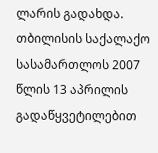ლარის გადახდა.
თბილისის საქალაქო სასამართლოს 2007 წლის 13 აპრილის გადაწყვეტილებით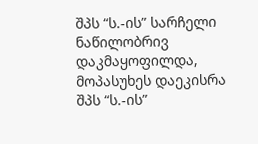შპს “ს.-ის” სარჩელი ნაწილობრივ დაკმაყოფილდა, მოპასუხეს დაეკისრა შპს “ს.-ის”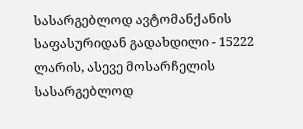სასარგებლოდ ავტომანქანის საფასურიდან გადახდილი - 15222 ლარის, ასევე მოსარჩელის სასარგებლოდ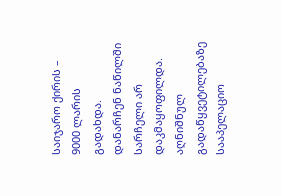საიჯარო ქირის – 9000 ლარის გადახდა. დანარჩენ ნაწილში სარჩელი არ დაკმაყოფილდა.
აღნიშნულ გადაწყვეტილებაზე სააპელაციო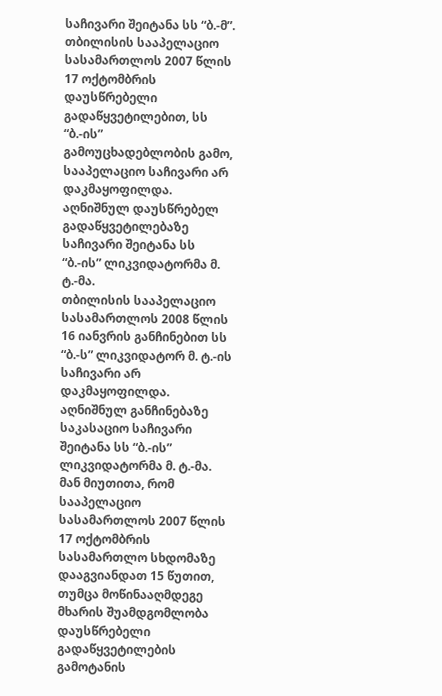საჩივარი შეიტანა სს “ბ.-მ”.
თბილისის სააპელაციო სასამართლოს 2007 წლის 17 ოქტომბრის დაუსწრებელი გადაწყვეტილებით, სს “ბ.-ის” გამოუცხადებლობის გამო, სააპელაციო საჩივარი არ დაკმაყოფილდა.
აღნიშნულ დაუსწრებელ გადაწყვეტილებაზე საჩივარი შეიტანა სს “ბ.-ის” ლიკვიდატორმა მ. ტ.-მა.
თბილისის სააპელაციო სასამართლოს 2008 წლის 16 იანვრის განჩინებით სს “ბ.-ს” ლიკვიდატორ მ. ტ.-ის საჩივარი არ დაკმაყოფილდა.
აღნიშნულ განჩინებაზე საკასაციო საჩივარი შეიტანა სს “ბ.-ის” ლიკვიდატორმა მ. ტ.-მა. მან მიუთითა, რომ სააპელაციო სასამართლოს 2007 წლის 17 ოქტომბრის სასამართლო სხდომაზე დააგვიანდათ 15 წუთით, თუმცა მოწინააღმდეგე მხარის შუამდგომლობა დაუსწრებელი გადაწყვეტილების გამოტანის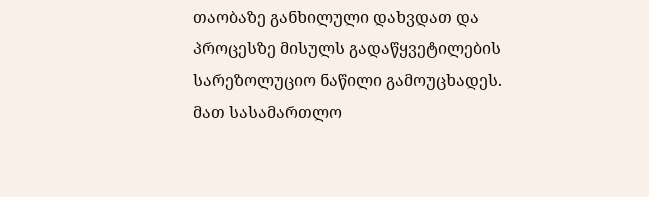თაობაზე განხილული დახვდათ და პროცესზე მისულს გადაწყვეტილების სარეზოლუციო ნაწილი გამოუცხადეს. მათ სასამართლო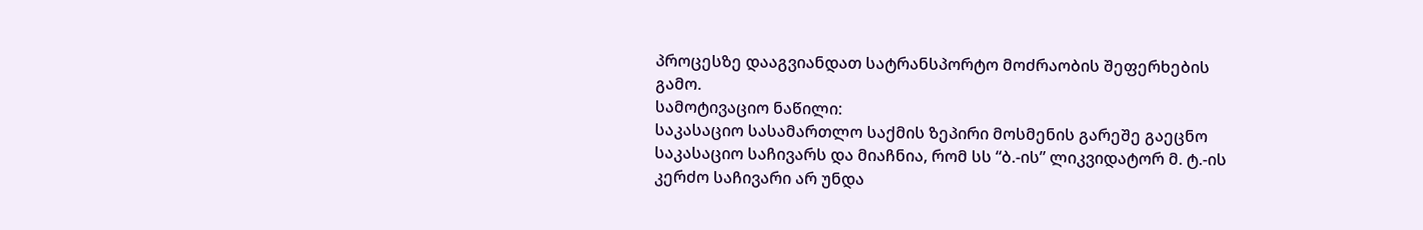პროცესზე დააგვიანდათ სატრანსპორტო მოძრაობის შეფერხების გამო.
სამოტივაციო ნაწილი:
საკასაციო სასამართლო საქმის ზეპირი მოსმენის გარეშე გაეცნო საკასაციო საჩივარს და მიაჩნია, რომ სს “ბ.-ის” ლიკვიდატორ მ. ტ.-ის კერძო საჩივარი არ უნდა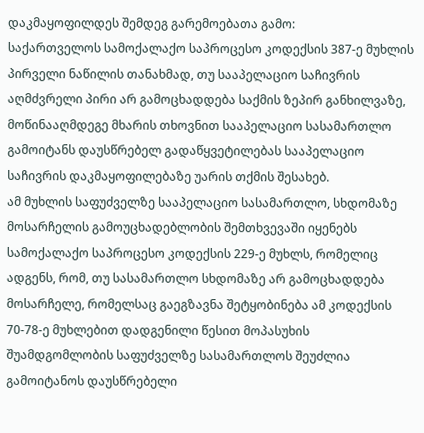დაკმაყოფილდეს შემდეგ გარემოებათა გამო:
საქართველოს სამოქალაქო საპროცესო კოდექსის 387-ე მუხლის პირველი ნაწილის თანახმად, თუ სააპელაციო საჩივრის აღმძვრელი პირი არ გამოცხადდება საქმის ზეპირ განხილვაზე, მოწინააღმდეგე მხარის თხოვნით სააპელაციო სასამართლო გამოიტანს დაუსწრებელ გადაწყვეტილებას სააპელაციო საჩივრის დაკმაყოფილებაზე უარის თქმის შესახებ.
ამ მუხლის საფუძველზე სააპელაციო სასამართლო, სხდომაზე მოსარჩელის გამოუცხადებლობის შემთხვევაში იყენებს სამოქალაქო საპროცესო კოდექსის 229-ე მუხლს, რომელიც ადგენს, რომ, თუ სასამართლო სხდომაზე არ გამოცხადდება მოსარჩელე, რომელსაც გაეგზავნა შეტყობინება ამ კოდექსის 70-78-ე მუხლებით დადგენილი წესით მოპასუხის შუამდგომლობის საფუძველზე სასამართლოს შეუძლია გამოიტანოს დაუსწრებელი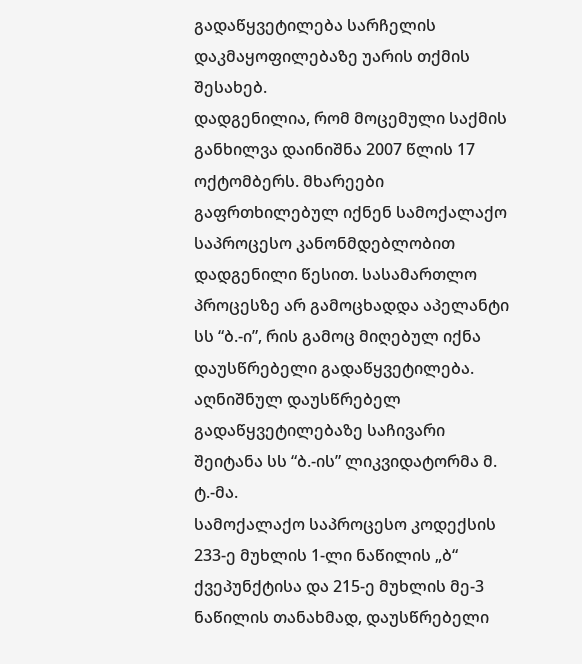გადაწყვეტილება სარჩელის დაკმაყოფილებაზე უარის თქმის შესახებ.
დადგენილია, რომ მოცემული საქმის განხილვა დაინიშნა 2007 წლის 17 ოქტომბერს. მხარეები გაფრთხილებულ იქნენ სამოქალაქო საპროცესო კანონმდებლობით დადგენილი წესით. სასამართლო პროცესზე არ გამოცხადდა აპელანტი სს “ბ.-ი”, რის გამოც მიღებულ იქნა დაუსწრებელი გადაწყვეტილება. აღნიშნულ დაუსწრებელ გადაწყვეტილებაზე საჩივარი შეიტანა სს “ბ.-ის” ლიკვიდატორმა მ. ტ.-მა.
სამოქალაქო საპროცესო კოდექსის 233-ე მუხლის 1-ლი ნაწილის „ბ“ ქვეპუნქტისა და 215-ე მუხლის მე-3 ნაწილის თანახმად, დაუსწრებელი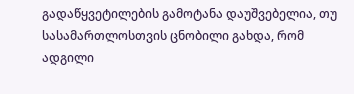გადაწყვეტილების გამოტანა დაუშვებელია, თუ სასამართლოსთვის ცნობილი გახდა, რომ ადგილი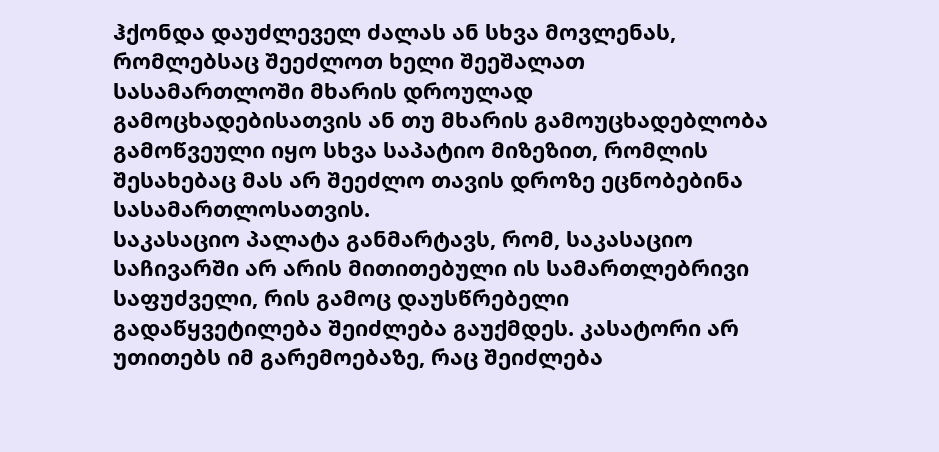ჰქონდა დაუძლეველ ძალას ან სხვა მოვლენას, რომლებსაც შეეძლოთ ხელი შეეშალათ სასამართლოში მხარის დროულად გამოცხადებისათვის ან თუ მხარის გამოუცხადებლობა გამოწვეული იყო სხვა საპატიო მიზეზით, რომლის შესახებაც მას არ შეეძლო თავის დროზე ეცნობებინა სასამართლოსათვის.
საკასაციო პალატა განმარტავს, რომ, საკასაციო საჩივარში არ არის მითითებული ის სამართლებრივი საფუძველი, რის გამოც დაუსწრებელი გადაწყვეტილება შეიძლება გაუქმდეს. კასატორი არ უთითებს იმ გარემოებაზე, რაც შეიძლება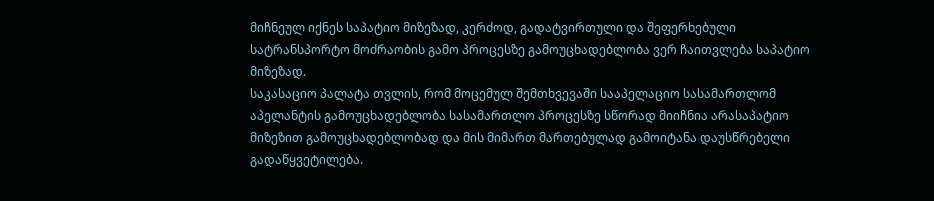მიჩნეულ იქნეს საპატიო მიზეზად, კერძოდ, გადატვირთული და შეფერხებული სატრანსპორტო მოძრაობის გამო პროცესზე გამოუცხადებლობა ვერ ჩაითვლება საპატიო მიზეზად.
საკასაციო პალატა თვლის, რომ მოცემულ შემთხვევაში სააპელაციო სასამართლომ აპელანტის გამოუცხადებლობა სასამართლო პროცესზე სწორად მიიჩნია არასაპატიო მიზეზით გამოუცხადებლობად და მის მიმართ მართებულად გამოიტანა დაუსწრებელი გადაწყვეტილება.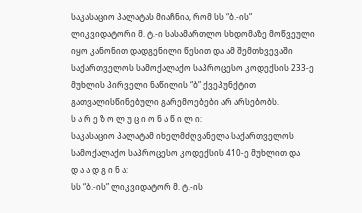საკასაციო პალატას მიაჩნია, რომ სს “ბ.-ის” ლიკვიდატორი მ. ტ.-ი სასამართლო სხდომაზე მოწვეული იყო კანონით დადგენილი წესით და ამ შემთხვევაში საქართველოს სამოქალაქო საპროცესო კოდექსის 233-ე მუხლის პირველი ნაწილის “ბ” ქვეპუნქტით გათვალისწინებული გარემოებები არ არსებობს.
ს ა რ ე ზ ო ლ უ ც ი ო ნ ა წ ი ლ ი:
საკასაციო პალატამ იხელმძღვანელა საქართველოს სამოქალაქო საპროცესო კოდექსის 410-ე მუხლით და
დ ა ა დ გ ი ნ ა:
სს “ბ.-ის” ლიკვიდატორ მ. ტ.-ის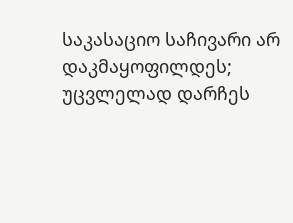საკასაციო საჩივარი არ დაკმაყოფილდეს;
უცვლელად დარჩეს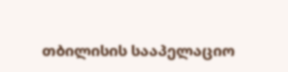თბილისის სააპელაციო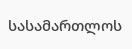სასამართლოს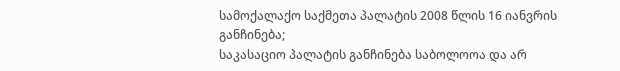სამოქალაქო საქმეთა პალატის 2008 წლის 16 იანვრის განჩინება;
საკასაციო პალატის განჩინება საბოლოოა და არ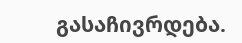გასაჩივრდება.